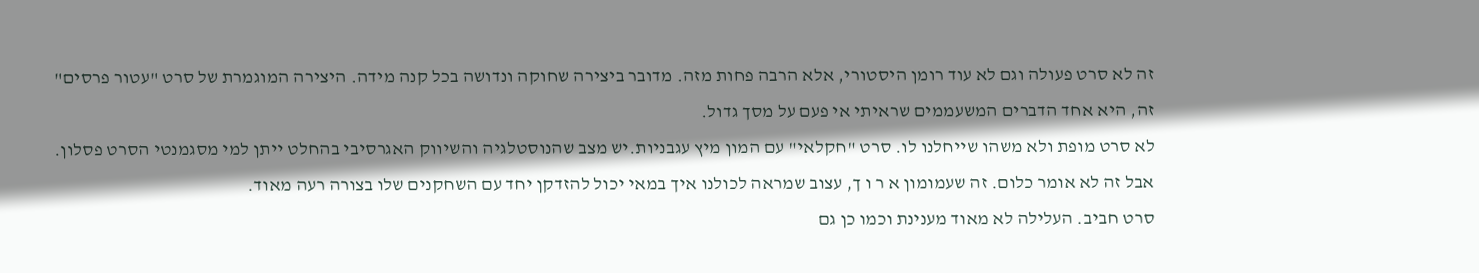זה לא סרט פעולה וגם לא עוד רומן היסטורי, אלא הרבה פחות מזה. מדובר ביצירה שחוקה ונדושה בכל קנה מידה. היצירה המוגמרת של סרט "עטור פרסים" זה, היא אחד הדברים המשעממים שראיתי אי פעם על מסך גדול.
לא סרט מופת ולא משהו שייחלנו לו. סרט "חקלאי" עם המון מיץ עגבניות.יש מצב שהנוסטלגיה והשיווק האגרסיבי בהחלט ייתן למי מסגמנטי הסרט פסלון. אבל זה לא אומר כלום. זה שעמומון א ר ו ך, עצוב שמראה לכולנו איך במאי יכול להזדקן יחד עם השחקנים שלו בצורה רעה מאוד.
סרט חביב. העלילה לא מאוד מענינת וכמו כן גם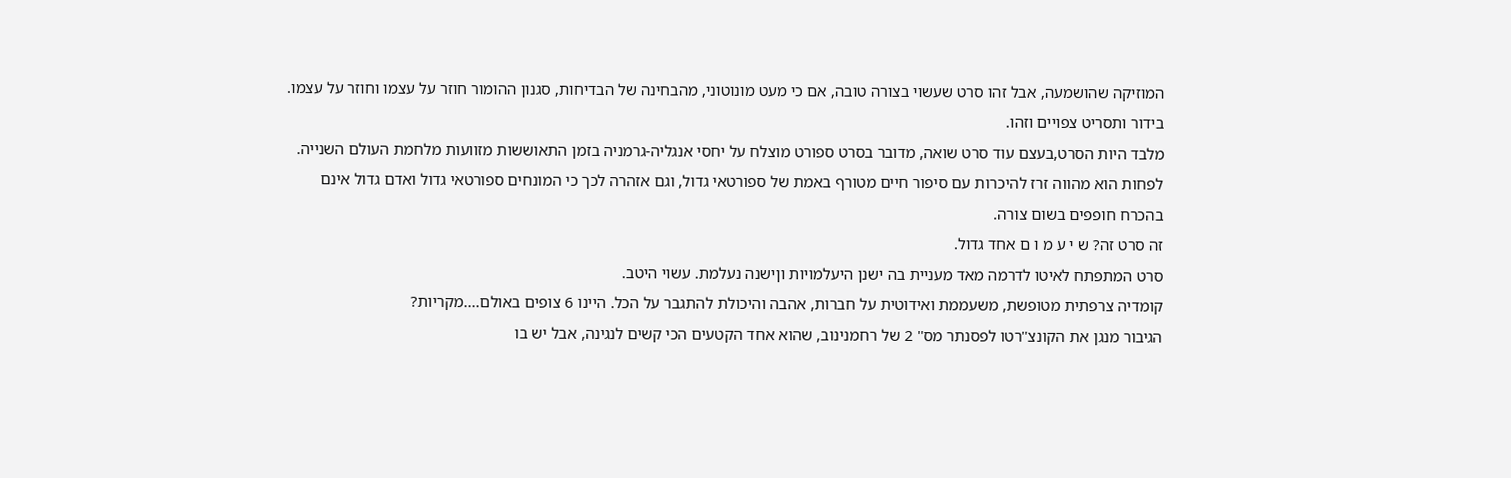המוזיקה שהושמעה, אבל זהו סרט שעשוי בצורה טובה, אם כי מעט מונוטוני, מהבחינה של הבדיחות, סגנון ההומור חוזר על עצמו וחוזר על עצמו. בידור ותסריט צפויים וזהו.
מלבד היות הסרט,בעצם עוד סרט שואה, מדובר בסרט ספורט מוצלח על יחסי אנגליה-גרמניה בזמן התאוששות מזוועות מלחמת העולם השנייה. לפחות הוא מהווה זרז להיכרות עם סיפור חיים מטורף באמת של ספורטאי גדול, וגם אזהרה לכך כי המונחים ספורטאי גדול ואדם גדול אינם בהכרח חופפים בשום צורה.
זה סרט זה? ש י ע מ ו ם אחד גדול.
סרט המתפתח לאיטו לדרמה מאד מעניית בה ישנן היעלמויות וןישנה נעלמת. עשוי היטב.
קומדיה צרפתית מטופשת, משעממת ואידוטית על חברות, אהבה והיכולת להתגבר על הכל. היינו 6 צופים באולם....מקריות?
הגיבור מנגן את הקונצ''רטו לפסנתר מס'' 2 של רחמנינוב, שהוא אחד הקטעים הכי קשים לנגינה, אבל יש בו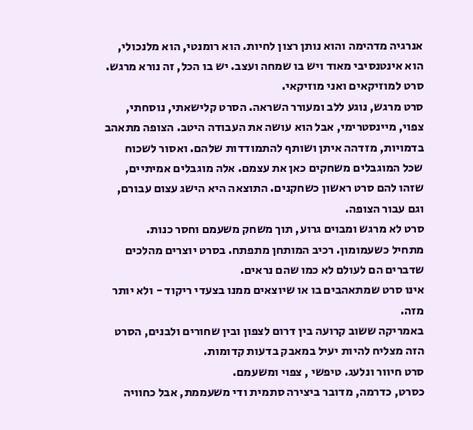אנרגיה מדהימה והוא נותן רצון לחיות. הוא רומנטי, הוא מלנכולי, הוא אינטנסיבי מאוד ויש בו שמחה ועצב. יש בו הכל, זה נורא מרגש. סרט למוזיקאים ואני מוזיקאי.
סרט מרגש, נוגע ללב ומעורר השראה. הסרט קלישאתי, נוסחתי, צפוי, מיינסטרימי, אבל הוא עושה את העבודה היטב. הצופה מתאהב בדמויות, מזדהה איתן ושותף להתמודדות שלהם. ואסור לשכוח שכל המוגבלים משחקים כאן את עצמם. אלה מוגבלים אמיתיים, שזהו להם סרט ראשון כשחקנים. התוצאה היא הישג עצום עבורם, וגם עבור הצופה.
סרט לא מרגש ומבוים גרוע, תוך משחק משעמם וחסר כנות.
מתחיל כשעמומון. רכיב המותחן מתפתח. בסרט יוצרים מהלכים שדברים הם לעולם לא כמו שהם נראים.
אינו סרט שמתאהבים בו או שיוצאים ממנו בצעדי ריקוד - ולא יותר מזה.
באמריקה ששוב קרועה בין דרום לצפון ובין שחורים ולבנים, הסרט הזה מצליח להיות יעיל במאבק בדעות קדומות.
סרט חיוור ונלעג. טיפשי , צפוי ומשעמם.
כסרט, כדרמה, מדובר ביצירה סתמית ודי משעממת, אבל כחוויה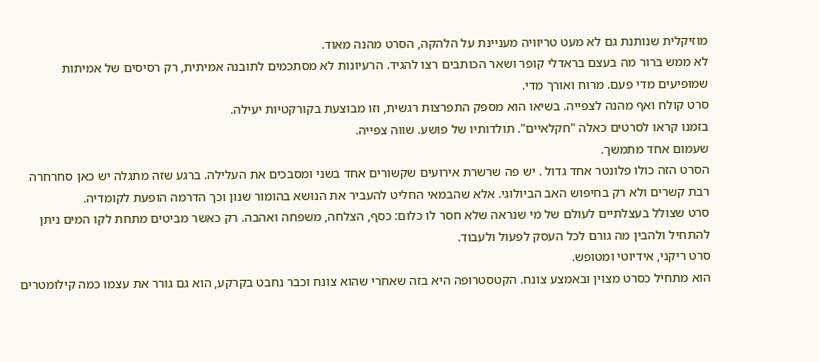מוזיקלית שנותנת גם לא מעט טריוויה מעניינת על הלהקה, הסרט מהנה מאוד.
לא ממש ברור מה בעצם בראדלי קופר ושאר הכותבים רצו להגיד. הרעיונות לא מסתכמים לתובנה אמיתית, רק רסיסים של אמיתות שמופיעים מדי פעם. מרוח ואורך מדי.
סרט קולח ואף מהנה לצפייה. בשיאו הוא מספק התפרצות רגשית, וזו מבוצעת בקורקטיות יעילה.
בזמנו קראו לסרטים כאלה "חקלאיים". תולדותיו של פושע. שווה צפייה.
שעמום אחד מתמשך.
הסרט הזה כולו פלונטר אחד גדול . יש פה שרשרת אירועים שקשורים אחד בשני ומסבכים את העלילה. ברגע שזה מתגלה יש כאן סחרחרה רבת קשרים ולא רק בחיפוש האב הביולוגי. אלא שהבמאי החליט להעביר את הנושא בהומור שנון וכך הדרמה הופעת לקומדיה.
סרט שצולל בעצלתיים לעולם של מי שנראה שלא חסר לו כלום: כסף, הצלחה, משפחה ואהבה. רק כאשר מביטים מתחת לקו המים ניתן להתחיל ולהבין מה גורם לכל העסק לפעול ולעבוד.
סרט ריקני, אידיוטי ומטופש.
הוא מתחיל כסרט מצוין ובאמצע צונח. הקטסטרופה היא בזה שאחרי שהוא צונח וכבר נחבט בקרקע, הוא גם גורר את עצמו כמה קילומטרים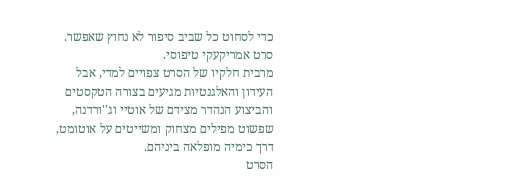כדי לסחוט כל שביב סיפור לא נחוץ שאפשר. סרט אמריקעקי טיפוסי.
מרבית חלקיו של הסרט צפויים למדי, אבל העידון והאלגנטיות מגיעים בצורה הטקסטים והביצוע הנהדר מצידם של אוטיי וג''ורדנה, שפשוט מפילים מצחוק ומשייטים על אוטומט, דרך כימיה מופלאה ביניהם.
הסרט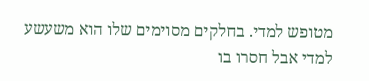מטופש למדי. בחלקים מסוימים שלו הוא משעשע למדי אבל חסרו בו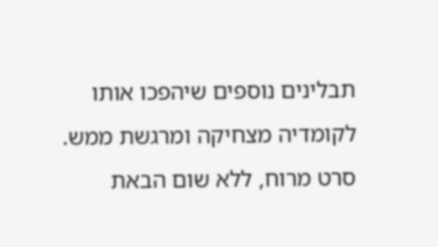תבלינים נוספים שיהפכו אותו לקומדיה מצחיקה ומרגשת ממש.
סרט מרוח, ללא שום הבאת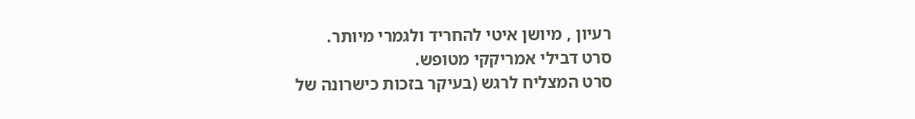רעיון , מיושן איטי להחריד ולגמרי מיותר.
סרט דבילי אמריקקי מטופש.
סרט המצליח לרגש (בעיקר בזכות כישרונה של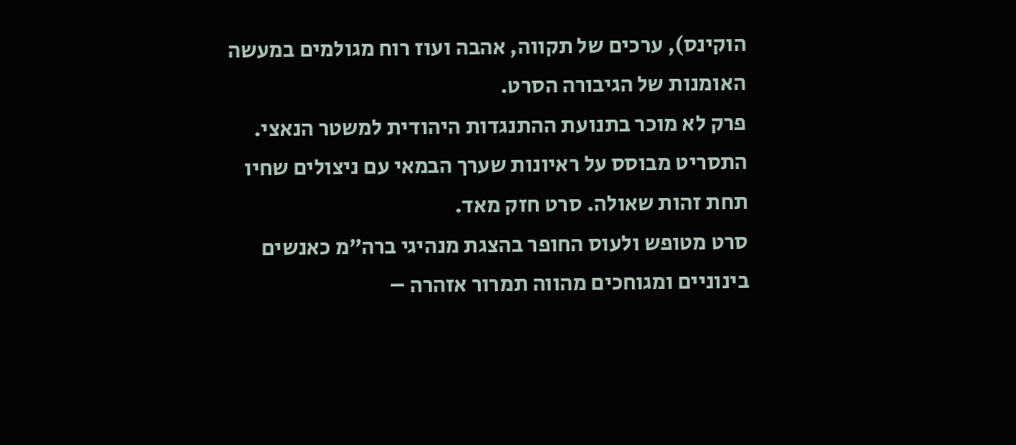הוקינס), ערכים של תקווה, אהבה ועוז רוח מגולמים במעשה האומנות של הגיבורה הסרט.
פרק לא מוכר בתנועת ההתנגדות היהודית למשטר הנאצי. התסריט מבוסס על ראיונות שערך הבמאי עם ניצולים שחיו תחת זהות שאולה. סרט חזק מאד.
סרט מטופש ולעוס החופר בהצגת מנהיגי ברה”מ כאנשים בינוניים ומגוחכים מהווה תמרור אזהרה –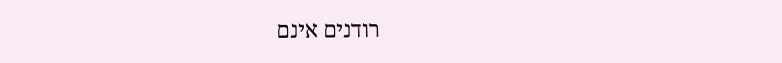רודנים אינם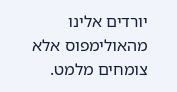יורדים אלינו מהאולימפוס אלא צומחים מלמט.